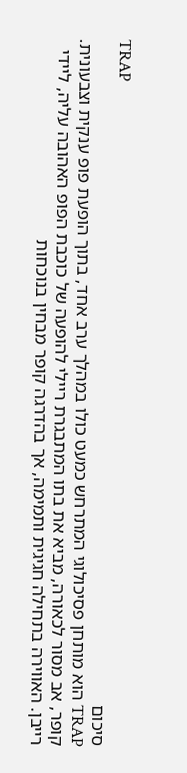TRAP
סיכום
TRAP הוא מותחן פסיכולוגי המתרחש כמעט כולו במהלך ערב אחד, בתוך הופעת פופ ענקית וצבעונית. קופר, אב מסור לכאורה, מביא את בתו המתבגרת ריילי להופעה של כוכבת הפופ האהובה עליה, ליידי רייבן. האווירה בתחילה חגיגית ותמימה, אך בהדרגה קופר מבחין בנוכחות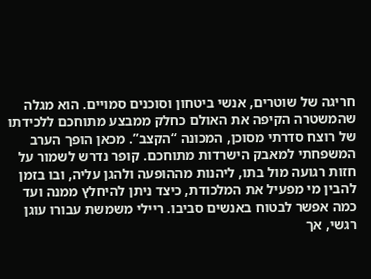חריגה של שוטרים, אנשי ביטחון וסוכנים סמויים. הוא מגלה שהמשטרה הקיפה את האולם כחלק ממבצע מתוחכם ללכידתו של רוצח סדרתי מסוכן, המכונה “הקצב”. מכאן הופך הערב המשפחתי למאבק הישרדות מתוחכם. קופר נדרש לשמור על חזות רגועה מול בתו, ליהנות מההופעה ולהגן עליה, ובו בזמן להבין מי מפעיל את המלכודת, כיצד ניתן להיחלץ ממנה ועד כמה אפשר לבטוח באנשים סביבו. ריילי משמשת עבורו עוגן רגשי, אך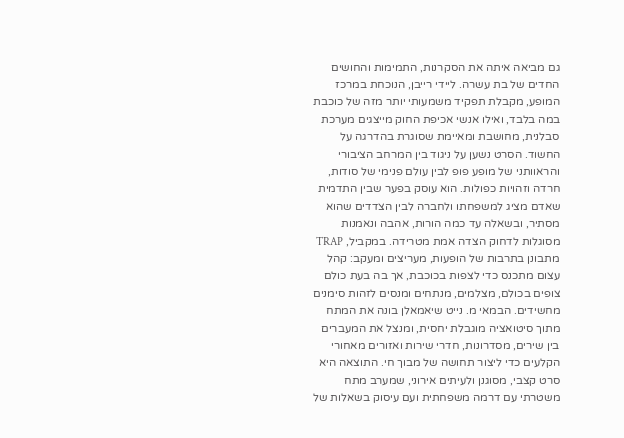גם מביאה איתה את הסקרנות, התמימות והחושים החדים של בת עשרה. ליידי רייבן, הנוכחת במרכז המופע, מקבלת תפקיד משמעותי יותר מזה של כוכבת במה בלבד, ואילו אנשי אכיפת החוק מייצגים מערכת סבלנית, מחושבת ומאיימת שסוגרת בהדרגה על החשוד. הסרט נשען על ניגוד בין המרחב הציבורי והראוותני של מופע פופ לבין עולם פנימי של סודות, חרדה וזהויות כפולות. הוא עוסק בפער שבין התדמית שאדם מציג למשפחתו ולחברה לבין הצדדים שהוא מסתיר, ובשאלה עד כמה הורות, אהבה ונאמנות מסוגלות לדחוק הצדה אמת מטרידה. במקביל, TRAP מתבונן בתרבות של הופעות, מעריצים ומעקב: קהל עצום מתכנס כדי לצפות בכוכבת, אך בה בעת כולם צופים בכולם, מצלמים, מנתחים ומנסים לזהות סימנים מחשידים. הבמאי מ. נייט שיאמאלן בונה את המתח מתוך סיטואציה מוגבלת יחסית, ומנצל את המעברים בין שירים, מסדרונות, חדרי שירות ואזורים מאחורי הקלעים כדי ליצור תחושה של מבוך חי. התוצאה היא סרט קצבי, מסוגנן ולעיתים אירוני, שמערב מתח משטרתי עם דרמה משפחתית ועם עיסוק בשאלות של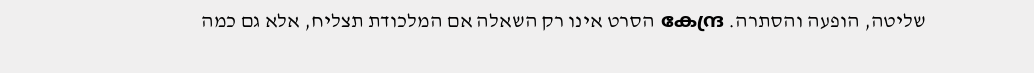שליטה, הופעה והסתרה. കേന്ദ്ര הסרט אינו רק השאלה אם המלכודת תצליח, אלא גם כמה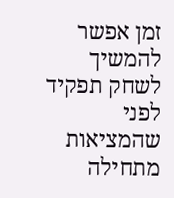זמן אפשר להמשיך לשחק תפקיד לפני שהמציאות מתחילה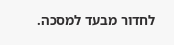לחדור מבעד למסכה.